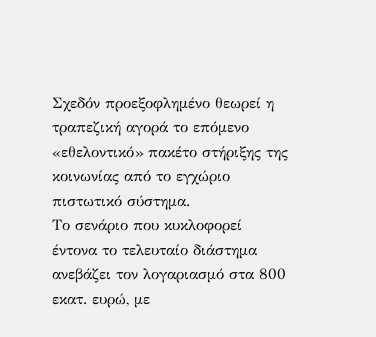Σχεδόν προεξοφλημένο θεωρεί η τραπεζική αγορά το επόμενο «εθελοντικό» πακέτο στήριξης της κοινωνίας από το εγχώριο πιστωτικό σύστημα.
Το σενάριο που κυκλοφορεί έντονα το τελευταίο διάστημα ανεβάζει τον λογαριασμό στα 800 εκατ. ευρώ, με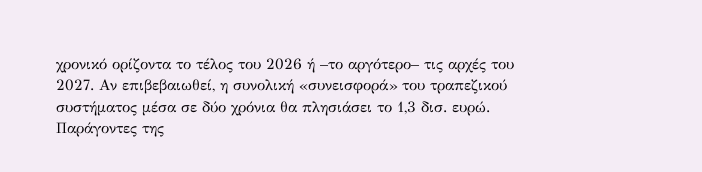χρονικό ορίζοντα το τέλος του 2026 ή –το αργότερο– τις αρχές του 2027. Αν επιβεβαιωθεί, η συνολική «συνεισφορά» του τραπεζικού συστήματος μέσα σε δύο χρόνια θα πλησιάσει το 1,3 δισ. ευρώ.
Παράγοντες της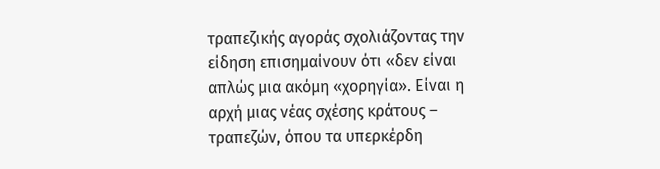τραπεζικής αγοράς σχολιάζοντας την είδηση επισημαίνουν ότι «δεν είναι απλώς μια ακόμη «χορηγία». Είναι η αρχή μιας νέας σχέσης κράτους – τραπεζών, όπου τα υπερκέρδη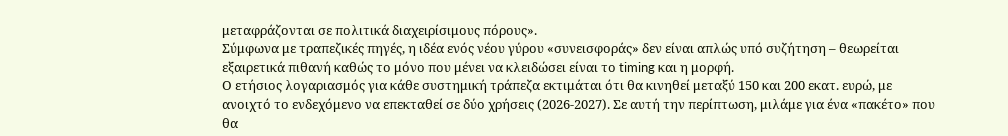μεταφράζονται σε πολιτικά διαχειρίσιμους πόρους».
Σύμφωνα με τραπεζικές πηγές, η ιδέα ενός νέου γύρου «συνεισφοράς» δεν είναι απλώς υπό συζήτηση – θεωρείται εξαιρετικά πιθανή καθώς το μόνο που μένει να κλειδώσει είναι το timing και η μορφή.
Ο ετήσιος λογαριασμός για κάθε συστημική τράπεζα εκτιμάται ότι θα κινηθεί μεταξύ 150 και 200 εκατ. ευρώ, με ανοιχτό το ενδεχόμενο να επεκταθεί σε δύο χρήσεις (2026-2027). Σε αυτή την περίπτωση, μιλάμε για ένα «πακέτο» που θα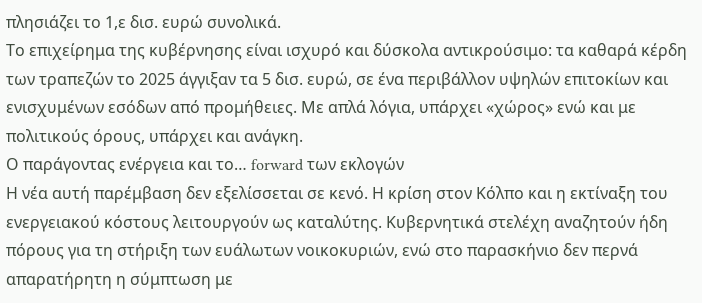πλησιάζει το 1,ε δισ. ευρώ συνολικά.
Το επιχείρημα της κυβέρνησης είναι ισχυρό και δύσκολα αντικρούσιμο: τα καθαρά κέρδη των τραπεζών το 2025 άγγιξαν τα 5 δισ. ευρώ, σε ένα περιβάλλον υψηλών επιτοκίων και ενισχυμένων εσόδων από προμήθειες. Με απλά λόγια, υπάρχει «χώρος» ενώ και με πολιτικούς όρους, υπάρχει και ανάγκη.
Ο παράγοντας ενέργεια και το… forward των εκλογών
Η νέα αυτή παρέμβαση δεν εξελίσσεται σε κενό. Η κρίση στον Κόλπο και η εκτίναξη του ενεργειακού κόστους λειτουργούν ως καταλύτης. Κυβερνητικά στελέχη αναζητούν ήδη πόρους για τη στήριξη των ευάλωτων νοικοκυριών, ενώ στο παρασκήνιο δεν περνά απαρατήρητη η σύμπτωση με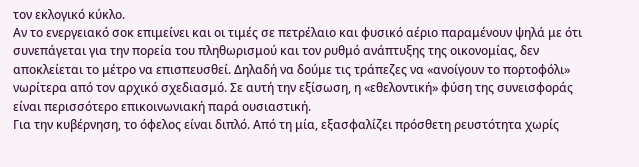τον εκλογικό κύκλο.
Αν το ενεργειακό σοκ επιμείνει και οι τιμές σε πετρέλαιο και φυσικό αέριο παραμένουν ψηλά με ότι συνεπάγεται για την πορεία του πληθωρισμού και τον ρυθμό ανάπτυξης της οικονομίας, δεν αποκλείεται το μέτρο να επισπευσθεί. Δηλαδή να δούμε τις τράπεζες να «ανοίγουν το πορτοφόλι» νωρίτερα από τον αρχικό σχεδιασμό. Σε αυτή την εξίσωση, η «εθελοντική» φύση της συνεισφοράς είναι περισσότερο επικοινωνιακή παρά ουσιαστική.
Για την κυβέρνηση, το όφελος είναι διπλό. Από τη μία, εξασφαλίζει πρόσθετη ρευστότητα χωρίς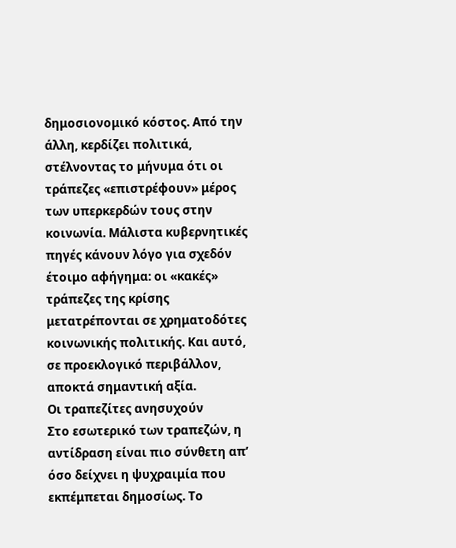δημοσιονομικό κόστος. Από την άλλη, κερδίζει πολιτικά, στέλνοντας το μήνυμα ότι οι τράπεζες «επιστρέφουν» μέρος των υπερκερδών τους στην κοινωνία. Μάλιστα κυβερνητικές πηγές κάνουν λόγο για σχεδόν έτοιμο αφήγημα: οι «κακές» τράπεζες της κρίσης μετατρέπονται σε χρηματοδότες κοινωνικής πολιτικής. Και αυτό, σε προεκλογικό περιβάλλον, αποκτά σημαντική αξία.
Οι τραπεζίτες ανησυχούν
Στο εσωτερικό των τραπεζών, η αντίδραση είναι πιο σύνθετη απ’ όσο δείχνει η ψυχραιμία που εκπέμπεται δημοσίως. Το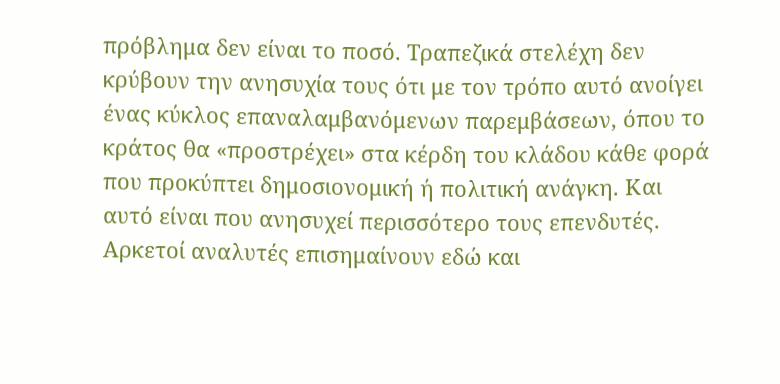πρόβλημα δεν είναι το ποσό. Τραπεζικά στελέχη δεν κρύβουν την ανησυχία τους ότι με τον τρόπο αυτό ανοίγει ένας κύκλος επαναλαμβανόμενων παρεμβάσεων, όπου το κράτος θα «προστρέχει» στα κέρδη του κλάδου κάθε φορά που προκύπτει δημοσιονομική ή πολιτική ανάγκη. Και αυτό είναι που ανησυχεί περισσότερο τους επενδυτές.
Αρκετοί αναλυτές επισημαίνουν εδώ και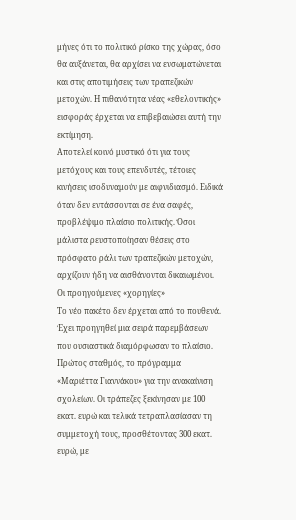μήνες ότι το πολιτικό ρίσκο της χώρας, όσο θα αυξάνεται, θα αρχίσει να ενσωματώνεται και στις αποτιμήσεις των τραπεζικών μετοχών. Η πιθανότητα νέας «εθελοντικής» εισφοράς έρχεται να επιβεβαιώσει αυτή την εκτίμηση.
Αποτελεί κοινό μυστικό ότι για τους μετόχους και τους επενδυτές, τέτοιες κινήσεις ισοδυναμούν με αιφνιδιασμό. Ειδικά όταν δεν εντάσσονται σε ένα σαφές, προβλέψιμο πλαίσιο πολιτικής. Όσοι μάλιστα ρευστοποίησαν θέσεις στο πρόσφατο ράλι των τραπεζικών μετοχών, αρχίζουν ήδη να αισθάνονται δικαιωμένοι.
Οι προηγούμενες «χορηγίες»
Το νέο πακέτο δεν έρχεται από το πουθενά. Έχει προηγηθεί μια σειρά παρεμβάσεων που ουσιαστικά διαμόρφωσαν το πλαίσιο.
Πρώτος σταθμός, το πρόγραμμα «Μαριέττα Γιαννάκου» για την ανακαίνιση σχολείων. Οι τράπεζες ξεκίνησαν με 100 εκατ. ευρώ και τελικά τετραπλασίασαν τη συμμετοχή τους, προσθέτοντας 300 εκατ. ευρώ, με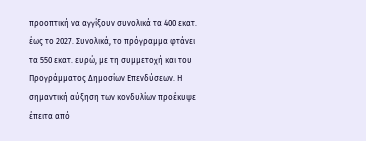προοπτική να αγγίξουν συνολικά τα 400 εκατ. έως το 2027. Συνολικά, το πρόγραμμα φτάνει τα 550 εκατ. ευρώ, με τη συμμετοχή και του Προγράμματος Δημοσίων Επενδύσεων. Η σημαντική αύξηση των κονδυλίων προέκυψε έπειτα από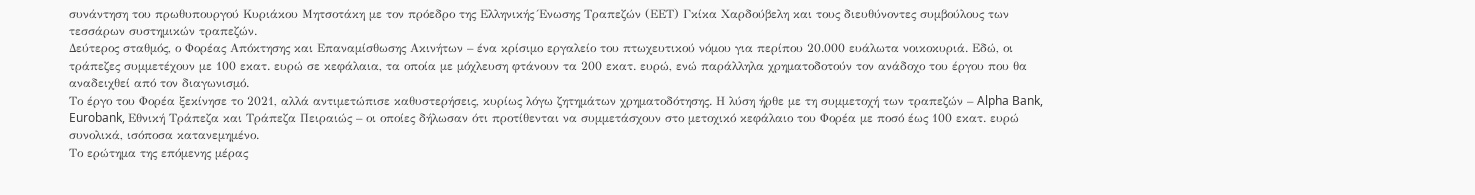συνάντηση του πρωθυπουργού Κυριάκου Μητσοτάκη με τον πρόεδρο της Ελληνικής Ένωσης Τραπεζών (ΕΕΤ) Γκίκα Χαρδούβελη και τους διευθύνοντες συμβούλους των τεσσάρων συστημικών τραπεζών.
Δεύτερος σταθμός, ο Φορέας Απόκτησης και Επαναμίσθωσης Ακινήτων – ένα κρίσιμο εργαλείο του πτωχευτικού νόμου για περίπου 20.000 ευάλωτα νοικοκυριά. Εδώ, οι τράπεζες συμμετέχουν με 100 εκατ. ευρώ σε κεφάλαια, τα οποία με μόχλευση φτάνουν τα 200 εκατ. ευρώ, ενώ παράλληλα χρηματοδοτούν τον ανάδοχο του έργου που θα αναδειχθεί από τον διαγωνισμό.
Το έργο του Φορέα ξεκίνησε το 2021, αλλά αντιμετώπισε καθυστερήσεις, κυρίως λόγω ζητημάτων χρηματοδότησης. Η λύση ήρθε με τη συμμετοχή των τραπεζών – Alpha Bank, Eurobank, Εθνική Τράπεζα και Τράπεζα Πειραιώς – οι οποίες δήλωσαν ότι προτίθενται να συμμετάσχουν στο μετοχικό κεφάλαιο του Φορέα με ποσό έως 100 εκατ. ευρώ συνολικά, ισόποσα κατανεμημένο.
Το ερώτημα της επόμενης μέρας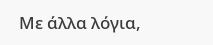Με άλλα λόγια,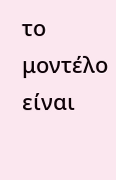το μοντέλο είναι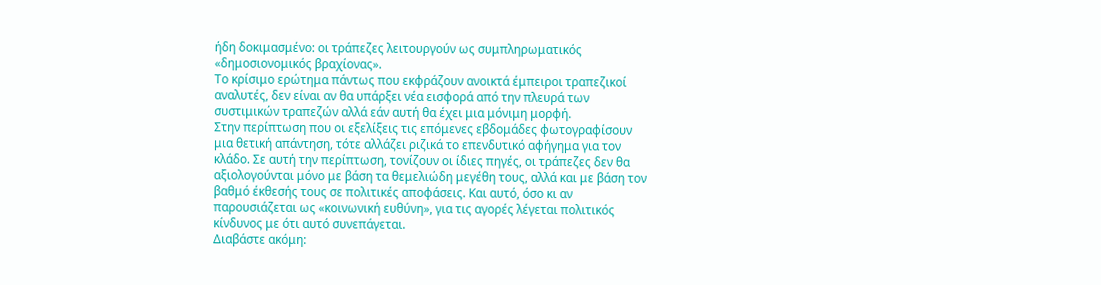ήδη δοκιμασμένο: οι τράπεζες λειτουργούν ως συμπληρωματικός «δημοσιονομικός βραχίονας».
Το κρίσιμο ερώτημα πάντως που εκφράζουν ανοικτά έμπειροι τραπεζικοί αναλυτές, δεν είναι αν θα υπάρξει νέα εισφορά από την πλευρά των συστιμικών τραπεζών αλλά εάν αυτή θα έχει μια μόνιμη μορφή.
Στην περίπτωση που οι εξελίξεις τις επόμενες εβδομάδες φωτογραφίσουν μια θετική απάντηση, τότε αλλάζει ριζικά το επενδυτικό αφήγημα για τον κλάδο. Σε αυτή την περίπτωση, τονίζουν οι ίδιες πηγές, οι τράπεζες δεν θα αξιολογούνται μόνο με βάση τα θεμελιώδη μεγέθη τους, αλλά και με βάση τον βαθμό έκθεσής τους σε πολιτικές αποφάσεις. Και αυτό, όσο κι αν παρουσιάζεται ως «κοινωνική ευθύνη», για τις αγορές λέγεται πολιτικός κίνδυνος με ότι αυτό συνεπάγεται.
Διαβάστε ακόμη: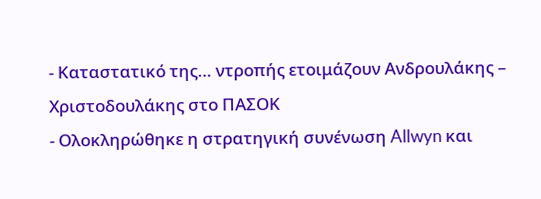- Καταστατικό της… ντροπής ετοιμάζουν Ανδρουλάκης – Χριστοδουλάκης στο ΠΑΣΟΚ
- Ολοκληρώθηκε η στρατηγική συνένωση Allwyn και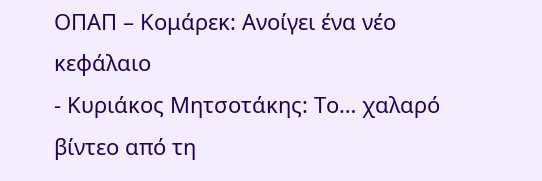ΟΠΑΠ – Κομάρεκ: Ανοίγει ένα νέο κεφάλαιο
- Κυριάκος Μητσοτάκης: Το… χαλαρό βίντεο από τη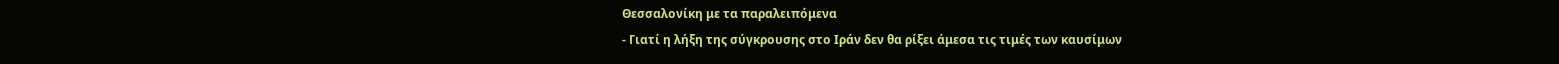Θεσσαλονίκη με τα παραλειπόμενα
- Γιατί η λήξη της σύγκρουσης στο Ιράν δεν θα ρίξει άμεσα τις τιμές των καυσίμων